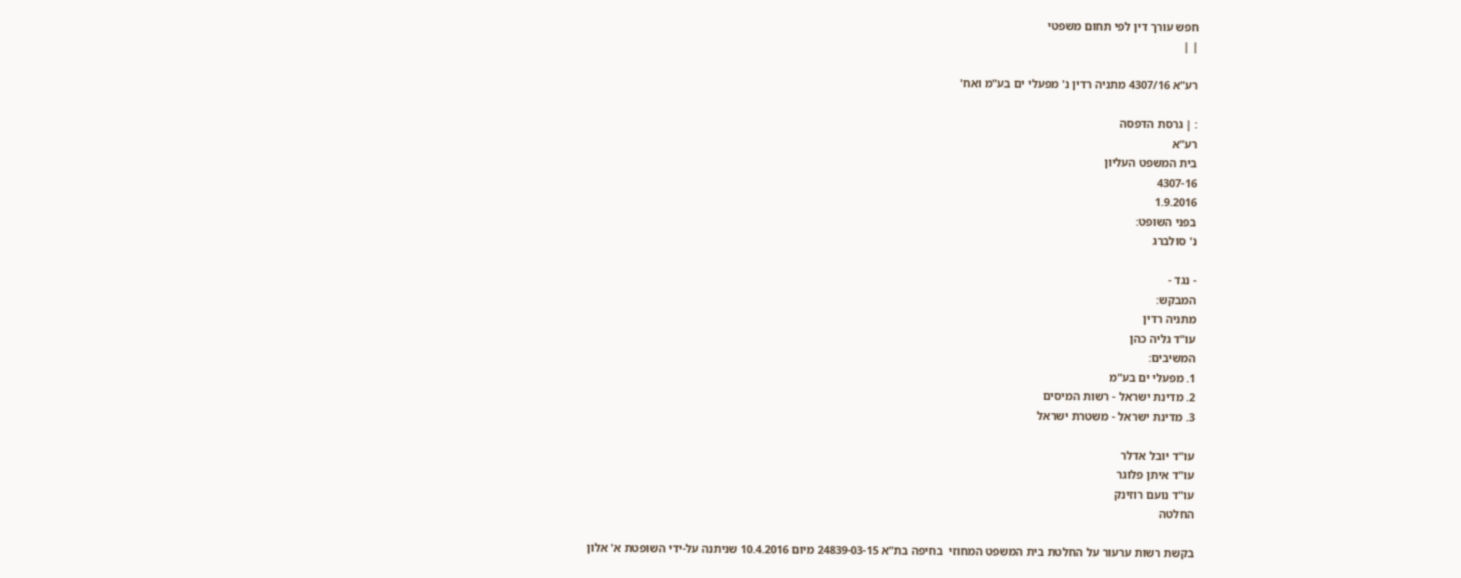חפש עורך דין לפי תחום משפטי
| |

רע"א 4307/16 מתניה רדין נ' מפעלי ים בע"מ ואח'

: | גרסת הדפסה
רע"א
בית המשפט העליון
4307-16
1.9.2016
בפני השופט:
נ' סולברג

- נגד -
המבקש:
מתניה רדין
עו"ד גליה כהן
המשיבים:
1. מפעלי ים בע"מ
2. מדינת ישראל - רשות המיסים
3. מדינת ישראל - משטרת ישראל

עו"ד יובל אדלר
עו"ד איתן פלוגר
עו"ד נועם רוזינק
החלטה

בקשת רשות ערעור על החלטת בית המשפט המחוזי  בחיפה בת"א 24839-03-15 מיום 10.4.2016 שניתנה על-ידי השופטת א' אלון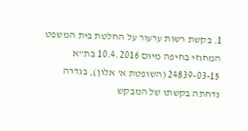1. בקשת רשות ערעור על החלטת בית המשפט המחוזי בחיפה מיום 10.4.2016 בת"א 24839-03-15 (השופטת א' אלון), בגדרה נדחתה בקשתו של המבקש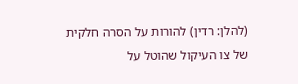(להלן: רדין) להורות על הסרה חלקית של צו העיקול שהוטל על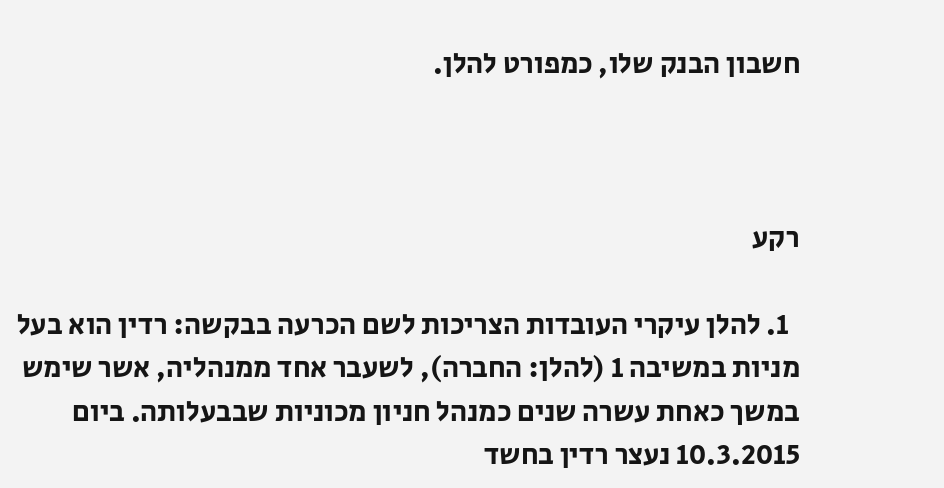חשבון הבנק שלו, כמפורט להלן.



רקע

  1. להלן עיקרי העובדות הצריכות לשם הכרעה בבקשה: רדין הוא בעל מניות במשיבה 1 (להלן: החברה), לשעבר אחד ממנהליה, אשר שימש במשך כאחת עשרה שנים כמנהל חניון מכוניות שבבעלותה. ביום 10.3.2015 נעצר רדין בחשד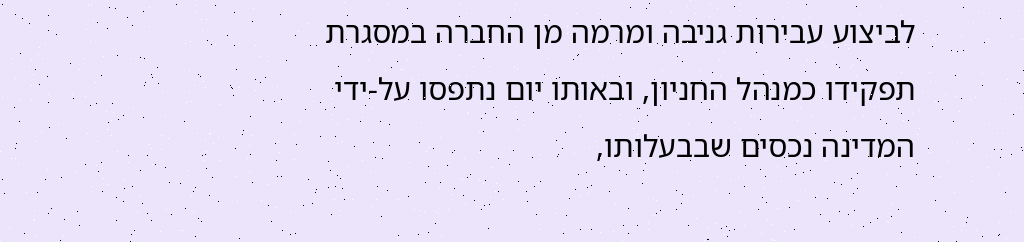לביצוע עבירות גניבה ומרמה מן החברה במסגרת תפקידו כמנהל החניון, ובאותו יום נתפסו על-ידי המדינה נכסים שבבעלותו,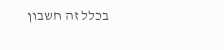בכלל זה חשבון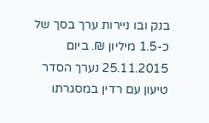בנק ובו ניירות ערך בסך של כ-1.5 מיליון ₪. ביום 25.11.2015 נערך הסדר טיעון עם רדין במסגרתו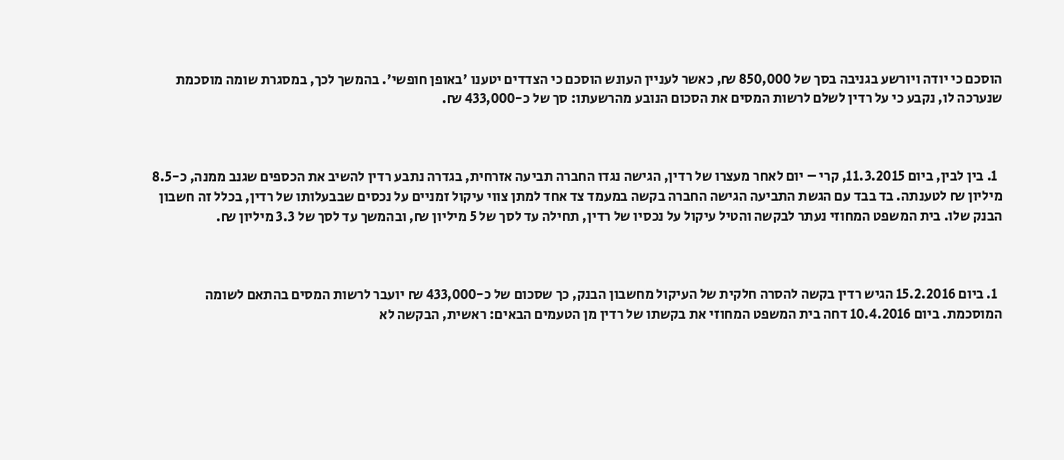הוסכם כי יודה ויורשע בגניבה בסך של 850,000 ₪, כאשר לעניין העונש הוסכם כי הצדדים יטענו 'באופן חופשי'. בהמשך לכך, במסגרת שומה מוסכמת שנערכה לו, נקבע כי על רדין לשלם לרשות המסים את הסכום הנובע מהרשעתו: סך של כ-433,000 ₪.



  1. בין לבין, ביום 11.3.2015, קרי – יום לאחר מעצרו של רדין, הגישה נגדו החברה תביעה אזרחית, בגדרה נתבע רדין להשיב את הכספים שגנב ממנה, כ-8.5 מיליון ₪ לטענתה. בד בבד עם הגשת התביעה הגישה החברה בקשה במעמד צד אחד למתן צווי עיקול זמניים על נכסים שבבעלותו של רדין, בכלל זה חשבון הבנק שלו. בית המשפט המחוזי נעתר לבקשה והטיל עיקול על נכסיו של רדין, תחילה עד לסך של 5 מיליון ₪, ובהמשך עד לסך של 3.3 מיליון ₪.



  1. ביום 15.2.2016 הגיש רדין בקשה להסרה חלקית של העיקול מחשבון הבנק, כך שסכום של כ-433,000 ₪ יועבר לרשות המסים בהתאם לשומה המוסכמת. ביום 10.4.2016 דחה בית המשפט המחוזי את בקשתו של רדין מן הטעמים הבאים: ראשית, הבקשה לא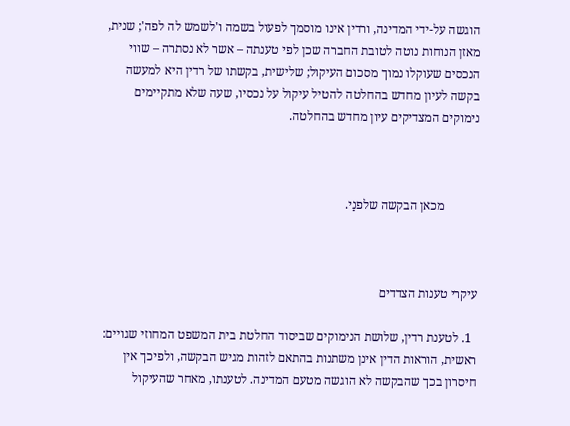הוגשה על-ידי המדינה, ורדין אינו מוסמך לפעול בשמה ו'לשמש לה לפה'; שנית, מאזן הנוחות נוטה לטובת החברה שכן לפי טענתה – אשר לא נסתרה – שווי הנכסים שעוקלו נמוך מסכום העיקול; שלישית, בקשתו של רדין היא למעשה בקשה לעיון מחדש בהחלטה להטיל עיקול על נכסיו, שעה שלא מתקיימים נימוקים המצדיקים עיון מחדש בהחלטה.



           מכאן הבקשה שלפנַי.



עיקרי טענות הצדדים

  1. לטענת רדין, שלושת הנימוקים שביסוד החלטת בית המשפט המחוזי שגויים: ראשית, הוראות הדין אינן משתנות בהתאם לזהות מגיש הבקשה, ולפיכך אין חיסרון בכך שהבקשה לא הוגשה מטעם המדינה. לטענתו, מאחר שהעיקול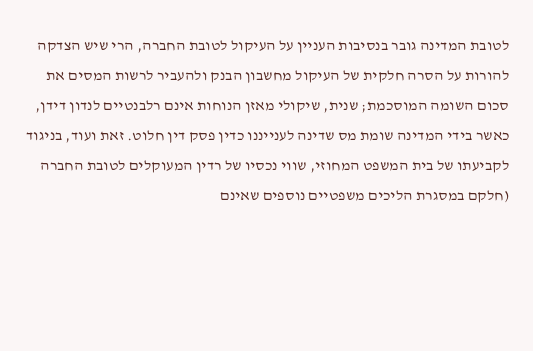לטובת המדינה גובר בנסיבות העניין על העיקול לטובת החברה, הרי שיש הצדקה להורות על הסרה חלקית של העיקול מחשבון הבנק ולהעביר לרשות המסים את סכום השומה המוסכמת; שנית, שיקולי מאזן הנוחות אינם רלבנטיים לנדון דידן, כאשר בידי המדינה שומת מס שדינה לענייננו כדין פסק דין חלוט. זאת ועוד, בניגוד לקביעתו של בית המשפט המחוזי, שווי נכסיו של רדין המעוקלים לטובת החברה (חלקם במסגרת הליכים משפטיים נוספים שאינם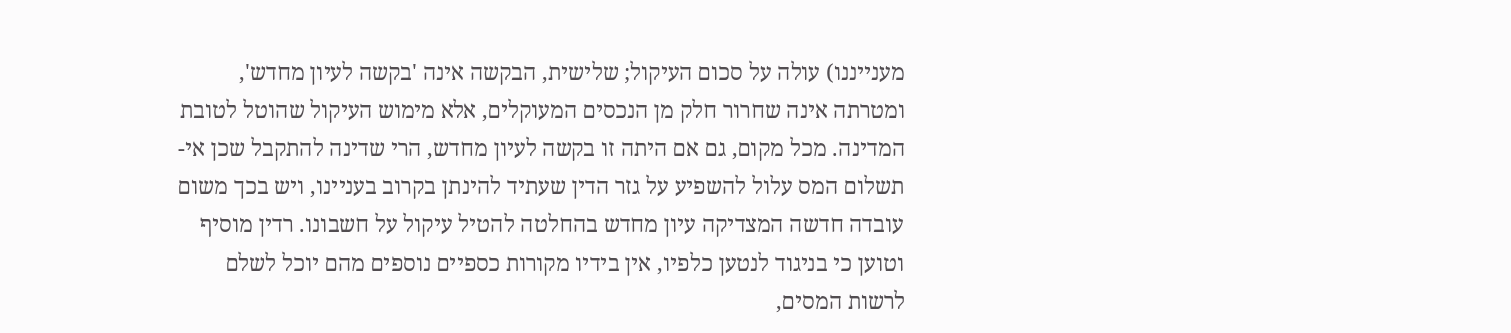מענייננו) עולה על סכום העיקול; שלישית, הבקשה אינה 'בקשה לעיון מחדש', ומטרתה אינה שחרור חלק מן הנכסים המעוקלים, אלא מימוש העיקול שהוטל לטובת המדינה. מכל מקום, גם אם היתה זו בקשה לעיון מחדש, הרי שדינה להתקבל שכן אי-תשלום המס עלול להשפיע על גזר הדין שעתיד להינתן בקרוב בעניינו, ויש בכך משום עובדה חדשה המצדיקה עיון מחדש בהחלטה להטיל עיקול על חשבונו. רדין מוסיף וטוען כי בניגוד לנטען כלפיו, אין בידיו מקורות כספיים נוספים מהם יוכל לשלם לרשות המסים,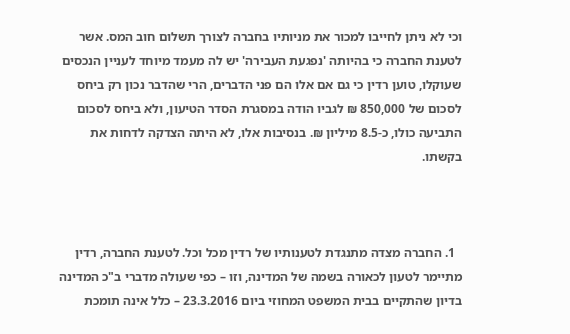וכי לא ניתן לחייבו למכור את מניותיו בחברה לצורך תשלום חוב המס. אשר לטענת החברה כי בהיותה 'נפגעת העבירה' יש לה מעמד מיוחד לעניין הנכסים שעוקלו, טוען רדין כי גם אם אלו הם פני הדברים, הרי שהדבר נכון רק ביחס לסכום של 850,000 ₪ לגביו הודה במסגרת הסדר הטיעון, ולא ביחס לסכום התביעה כולו, כ-8.5 מיליון ₪. בנסיבות אלו, לא היתה הצדקה לדחות את בקשתו.



  1. החברה מצדה מתנגדת לטענותיו של רדין מכל וכל. לטענת החברה, רדין מתיימר לטעון לכאורה בשמה של המדינה, וזו – כפי שעולה מדברי ב"כ המדינה בדיון שהתקיים בבית המשפט המחוזי ביום 23.3.2016 – כלל אינה תומכת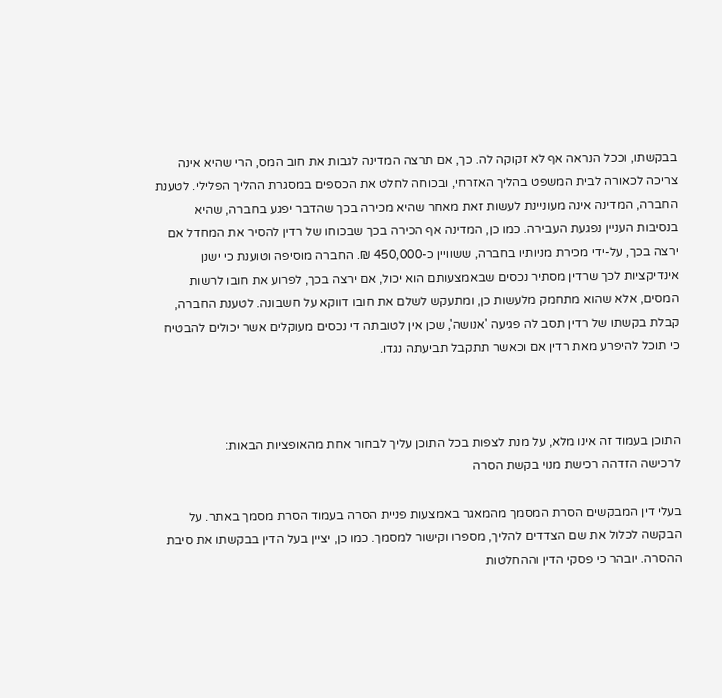בבקשתו, וככל הנראה אף לא זקוקה לה. כך, אם תרצה המדינה לגבות את חוב המס, הרי שהיא אינה צריכה לכאורה לבית המשפט בהליך האזרחי, ובכוחה לחלט את הכספים במסגרת ההליך הפלילי. לטענת החברה, המדינה אינה מעוניינת לעשות זאת מאחר שהיא מכירה בכך שהדבר יפגע בחברה, שהיא בנסיבות העניין נפגעת העבירה. כמו כן, המדינה אף הכירה בכך שבכוחו של רדין להסיר את המחדל אם ירצה בכך, על-ידי מכירת מניותיו בחברה, ששוויין כ-450,000 ₪. החברה מוסיפה וטוענת כי ישנן אינדיקציות לכך שרדין מסתיר נכסים שבאמצעותם הוא יכול, אם ירצה בכך, לפרוע את חובו לרשות המסים, אלא שהוא מתחמק מלעשות כן, ומתעקש לשלם את חובו דווקא על חשבונה. לטענת החברה, קבלת בקשתו של רדין תסב לה פגיעה 'אנושה', שכן אין לטובתה די נכסים מעוקלים אשר יכולים להבטיח כי תוכל להיפרע מאת רדין אם וכאשר תתקבל תביעתה נגדו.



התוכן בעמוד זה אינו מלא, על מנת לצפות בכל התוכן עליך לבחור אחת מהאופציות הבאות:
לרכישה הזדהה רכישת מנוי בקשת הסרה

בעלי דין המבקשים הסרת המסמך מהמאגר באמצעות פניית הסרה בעמוד הסרת מסמך באתר. על הבקשה לכלול את שם הצדדים להליך, מספרו וקישור למסמך. כמו כן, יציין בעל הדין בבקשתו את סיבת ההסרה. יובהר כי פסקי הדין וההחלטות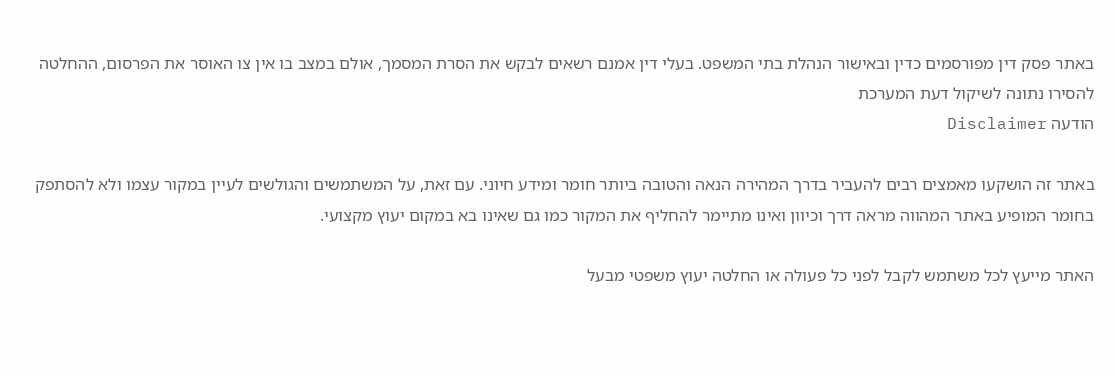באתר פסק דין מפורסמים כדין ובאישור הנהלת בתי המשפט. בעלי דין אמנם רשאים לבקש את הסרת המסמך, אולם במצב בו אין צו האוסר את הפרסום, ההחלטה להסירו נתונה לשיקול דעת המערכת
הודעה Disclaimer

באתר זה הושקעו מאמצים רבים להעביר בדרך המהירה הנאה והטובה ביותר חומר ומידע חיוני. עם זאת, על המשתמשים והגולשים לעיין במקור עצמו ולא להסתפק בחומר המופיע באתר המהווה מראה דרך וכיוון ואינו מתיימר להחליף את המקור כמו גם שאינו בא במקום יעוץ מקצועי.

האתר מייעץ לכל משתמש לקבל לפני כל פעולה או החלטה יעוץ משפטי מבעל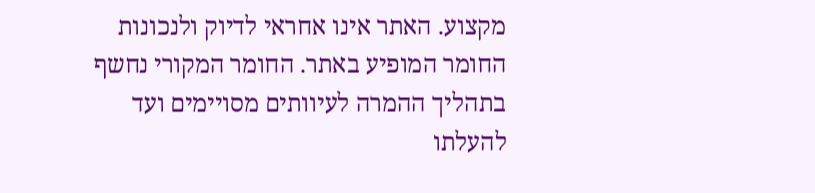מקצוע. האתר אינו אחראי לדיוק ולנכונות החומר המופיע באתר. החומר המקורי נחשף בתהליך ההמרה לעיוותים מסויימים ועד להעלתו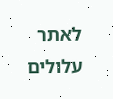לאתר עלולים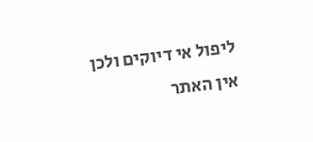ליפול אי דיוקים ולכן אין האתר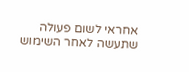אחראי לשום פעולה שתעשה לאחר השימוש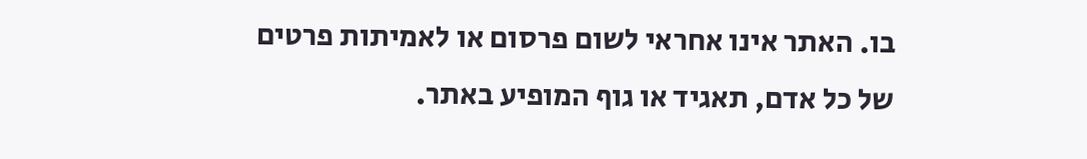בו. האתר אינו אחראי לשום פרסום או לאמיתות פרטים של כל אדם, תאגיד או גוף המופיע באתר.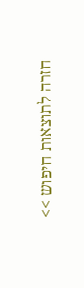חזרה לתוצאות חיפוש >>